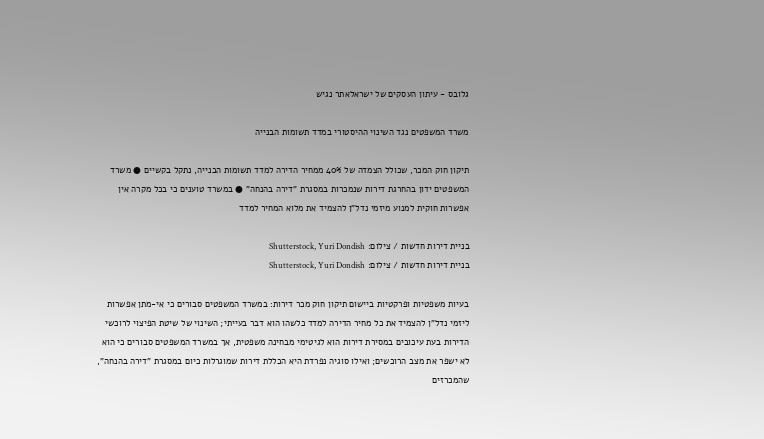גלובס - עיתון העסקים של ישראלאתר נגיש

משרד המשפטים נגד השינוי ההיסטורי במדד תשומות הבנייה

תיקון חוק המכר, שכולל הצמדה של 40% ממחיר הדירה למדד תשומות הבנייה, נתקל בקשיים ● משרד המשפטים ידון בהחרגת דירות שנמכרות במסגרת "דירה בהנחה" ● במשרד טוענים כי בכל מקרה אין אפשרות חוקית למנוע מיזמי נדל"ן להצמיד את מלוא המחיר למדד

בניית דירות חדשות / צילום: Shutterstock, Yuri Dondish
בניית דירות חדשות / צילום: Shutterstock, Yuri Dondish

בעיות משפטיות ופרקטיות ביישום תיקון חוק מכר דירות: במשרד המשפטים סבורים כי אי-מתן אפשרות ליזמי נדל"ן להצמיד את כל מחיר הדירה למדד כלשהו הוא דבר בעייתי; השינוי של שיטת הפיצוי לרוכשי הדירות בעת עיכובים במסירת דירות הוא לגיטימי מבחינה משפטית, אך במשרד המשפטים סבורים כי הוא לא ישפר את מצב הרוכשים; ואילו סוגיה נפרדת היא הכללת דירות שמוגרלות כיום במסגרת "דירה בהנחה", שהמכרזים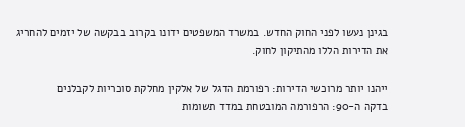בגינן נעשו לפני החוק החדש. במשרד המשפטים ידונו בקרוב בבקשה של יזמים להחריג את הדירות הללו מהתיקון לחוק.

ייהנו יותר מרוכשי הדירות: רפורמת הדגל של אלקין מחלקת סוכריות לקבלנים
בדקה ה-90: הרפורמה המובטחת במדד תשומות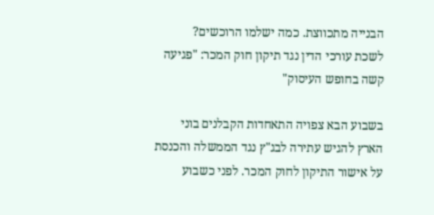הבנייה מתכווצת. כמה ישלמו הרוכשים?
לשכת עורכי הדין נגד תיקון חוק המכר: "פגיעה קשה בחופש העיסוק"

בשבוע הבא צפויה התאחדות הקבלנים בוני הארץ להגיש עתירה לבג"ץ נגד הממשלה והכנסת על אישור התיקון לחוק המכר. לפני כשבוע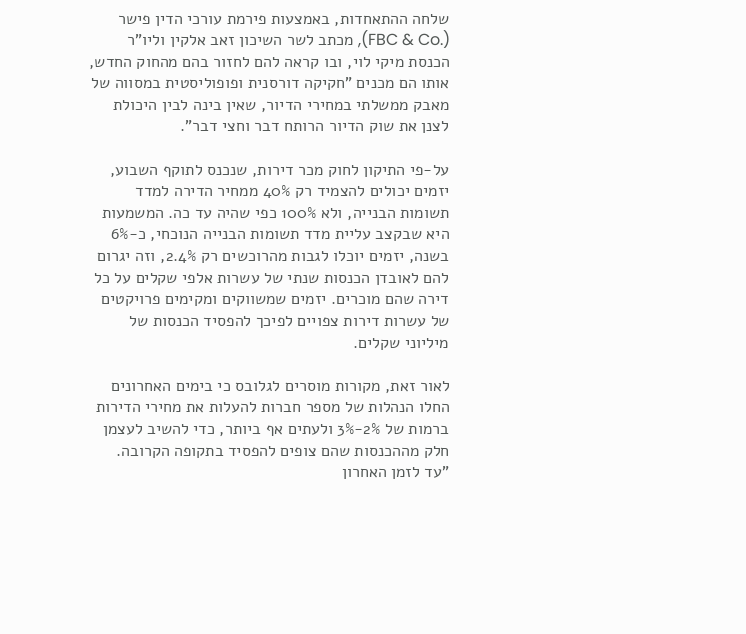שלחה ההתאחדות, באמצעות פירמת עורכי הדין פישר (.FBC & Co), מכתב לשר השיכון זאב אלקין וליו"ר הכנסת מיקי לוי, ובו קראה להם לחזור בהם מהחוק החדש, אותו הם מכנים "חקיקה דורסנית ופופוליסטית במסווה של מאבק ממשלתי במחירי הדיור, שאין בינה לבין היכולת לצנן את שוק הדיור הרותח דבר וחצי דבר".

על-פי התיקון לחוק מכר דירות, שנכנס לתוקף השבוע, יזמים יכולים להצמיד רק 40% ממחיר הדירה למדד תשומות הבנייה, ולא 100% כפי שהיה עד כה. המשמעות היא שבקצב עליית מדד תשומות הבנייה הנוכחי, כ-6% בשנה, יזמים יוכלו לגבות מהרוכשים רק 2.4%, וזה יגרום להם לאובדן הכנסות שנתי של עשרות אלפי שקלים על כל דירה שהם מוכרים. יזמים שמשווקים ומקימים פרויקטים של עשרות דירות צפויים לפיכך להפסיד הכנסות של מיליוני שקלים.

לאור זאת, מקורות מוסרים לגלובס כי בימים האחרונים החלו הנהלות של מספר חברות להעלות את מחירי הדירות ברמות של 2%-3% ולעתים אף ביותר, כדי להשיב לעצמן חלק מההכנסות שהם צופים להפסיד בתקופה הקרובה. "עד לזמן האחרון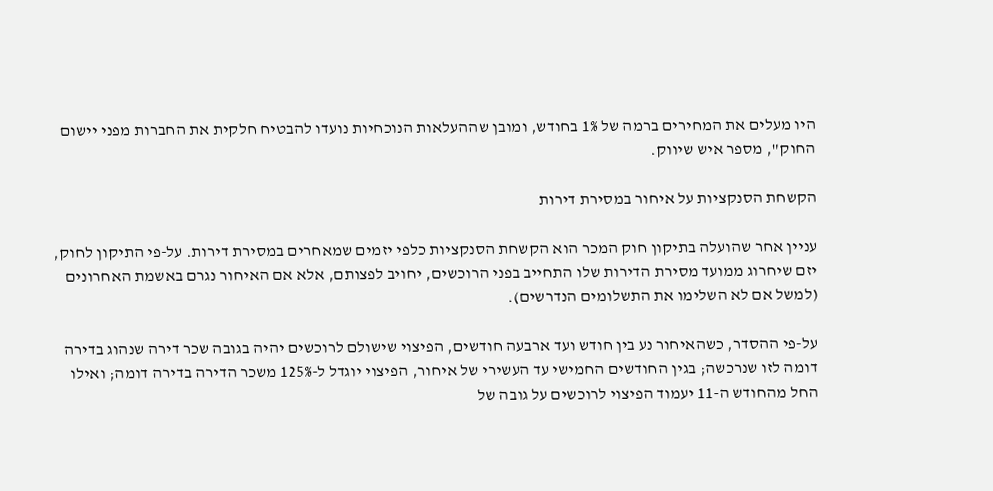היו מעלים את המחירים ברמה של 1% בחודש, ומובן שההעלאות הנוכחיות נועדו להבטיח חלקית את החברות מפני יישום החוק", מספר איש שיווק.

הקשחת הסנקציות על איחור במסירת דירות

עניין אחר שהועלה בתיקון חוק המכר הוא הקשחת הסנקציות כלפי יזמים שמאחרים במסירת דירות. על-פי התיקון לחוק, יזם שיחרוג ממועד מסירת הדירות שלו התחייב בפני הרוכשים, יחויב לפצותם, אלא אם האיחור נגרם באשמת האחרונים (למשל אם לא השלימו את התשלומים הנדרשים).

על-פי ההסדר, כשהאיחור נע בין חודש ועד ארבעה חודשים, הפיצוי שישולם לרוכשים יהיה בגובה שכר דירה שנהוג בדירה דומה לזו שנרכשה; בגין החודשים החמישי עד העשירי של איחור, הפיצוי יוגדל ל-125% משכר הדירה בדירה דומה; ואילו החל מהחודש ה-11 יעמוד הפיצוי לרוכשים על גובה של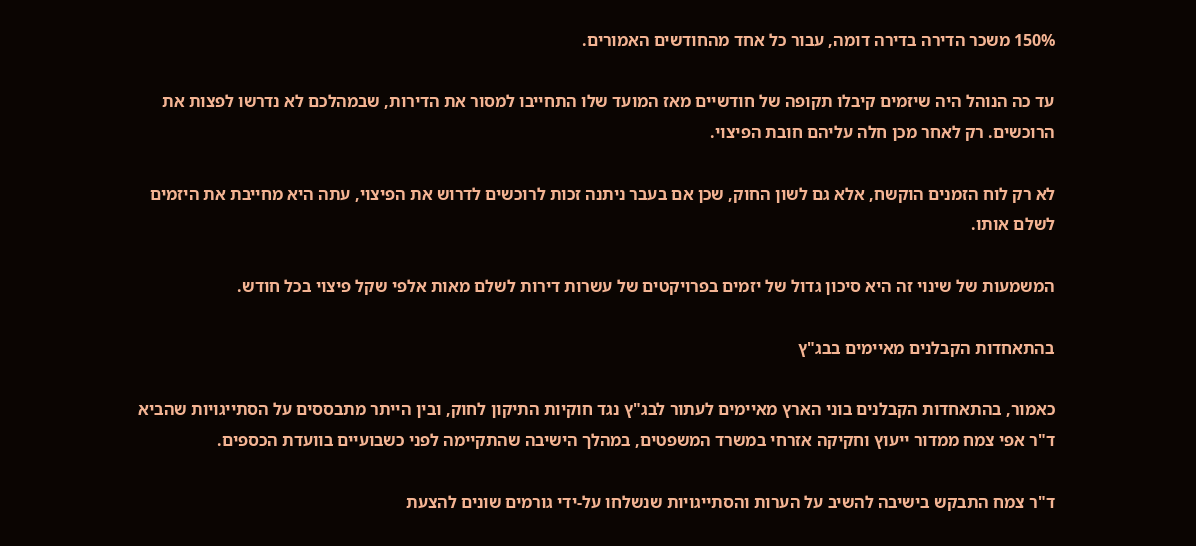150% משכר הדירה בדירה דומה, עבור כל אחד מהחודשים האמורים.

עד כה הנוהל היה שיזמים קיבלו תקופה של חודשיים מאז המועד שלו התחייבו למסור את הדירות, שבמהלכם לא נדרשו לפצות את הרוכשים. רק לאחר מכן חלה עליהם חובת הפיצוי.

לא רק לוח הזמנים הוקשח, אלא גם לשון החוק, שכן אם בעבר ניתנה זכות לרוכשים לדרוש את הפיצוי, עתה היא מחייבת את היזמים לשלם אותו.

המשמעות של שינוי זה היא סיכון גדול של יזמים בפרויקטים של עשרות דירות לשלם מאות אלפי שקל פיצוי בכל חודש.

בהתאחדות הקבלנים מאיימים בבג"ץ

כאמור, בהתאחדות הקבלנים בוני הארץ מאיימים לעתור לבג"ץ נגד חוקיות התיקון לחוק, ובין הייתר מתבססים על הסתייגויות שהביא ד"ר אפי צמח ממדור ייעוץ וחקיקה אזרחי במשרד המשפטים, במהלך הישיבה שהתקיימה לפני כשבועיים בוועדת הכספים.

ד"ר צמח התבקש בישיבה להשיב על הערות והסתייגויות שנשלחו על-ידי גורמים שונים להצעת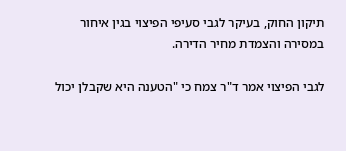תיקון החוק, בעיקר לגבי סעיפי הפיצוי בגין איחור במסירה והצמדת מחיר הדירה.

לגבי הפיצוי אמר ד"ר צמח כי "הטענה היא שקבלן יכול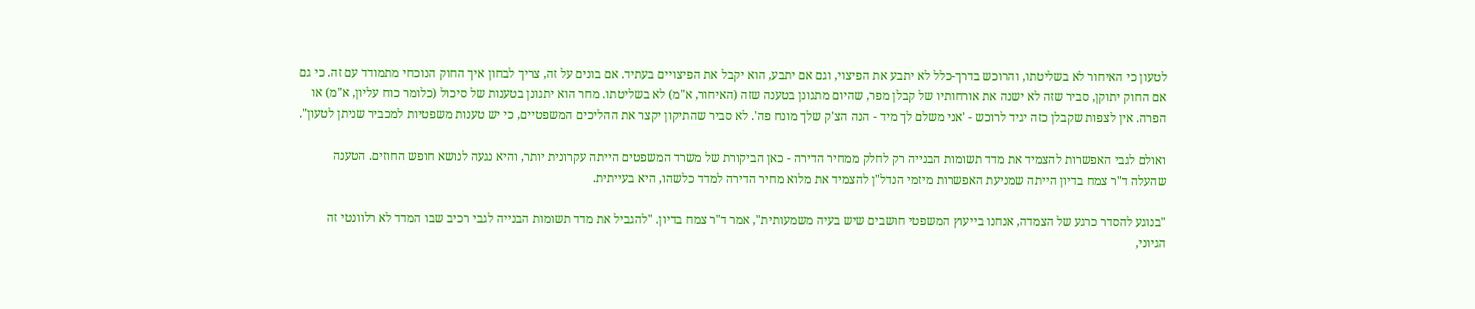לטעון כי האיחור לא בשליטתו, והרוכש בדרך-כלל לא יתבע את הפיצוי, וגם אם יתבע, הוא יקבל את הפיצויים בעתיד. אם בונים על זה, צריך לבחון איך החוק הנוכחי מתמודד עם זה. כי גם אם החוק יתוקן, סביר שזה לא ישנה את אורחותיו של קבלן מפר, שהיום מתגונן בטענה שזה (האיחור, א"מ) לא בשליטתו. מחר הוא יתגונן בטענות של סיכול (כלומר כוח עליון, א"מ) או הפרה. אין לצפות שקבלן כזה יגיד לרוכש - 'אני משלם לך מיד - הנה הצ'ק שלך מונח פה'. לא סביר שהתיקון יקצר את ההליכים המשפטיים, כי יש טענות משפטיות למכביר שניתן לטעון".

ואולם לגבי האפשרות להצמיד את מדד תשומות הבנייה רק לחלק ממחיר הדירה - כאן הביקורת של משרד המשפטים הייתה עקרונית יותר, והיא נגעה לנושא חופש החוזים. הטענה שהעלה ד"ר צמח בדיון הייתה שמניעת האפשרות מיזמי הנדל"ן להצמיד את מלוא מחיר הדירה למדד כלשהו, היא בעייתית.

"בנוגע להסדר כרגע של הצמדה, אנחנו בייעוץ המשפטי חושבים שיש בעיה משמעותית", אמר ד"ר צמח בדיון. "להגביל את מדד תשומות הבנייה לגבי רכיב שבו המדד לא רלוונטי זה הגיוני,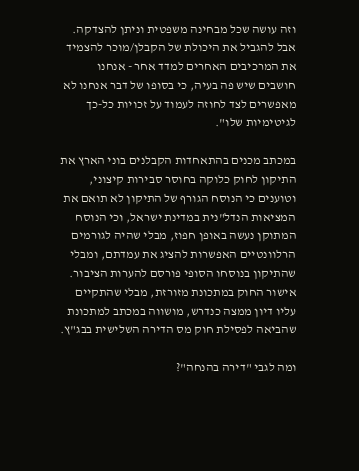וזה עושה שכל מבחינה משפטית וניתן להצדקה. אבל להגביל את היכולת של הקבלן/מוכר להצמיד את המרכיבים האחרים למדד אחר - אנחנו חושבים שיש פה בעיה, כי בסופו של דבר אנחנו לא מאפשרים לצד לחוזה לעמוד על זכויות כל-כך לגיטימיות שלו".

במכתב מכנים בהתאחדות הקבלנים בוני הארץ את התיקון לחוק כלוקה בחוסר סבירות קיצוני, וטוענים כי הנוסח הגורף של התיקון לא תואם את המציאות הנדל"נית במדינת ישראל, וכי הנוסח המתוקן נעשה באופן חפוז, מבלי שהיה לגורמים הרלוונטיים האפשרות להציג את עמדתם, ומבלי שהתיקון בנוסחו הסופי פורסם להערות הציבור. אישור החוק במתכונת מזורזת, מבלי שהתקיים עליו דיון ממצה כנדרש, מושווה במכתב למתכונת שהביאה לפסילת חוק מס הדירה השלישית בבג"ץ.

ומה לגבי "דירה בהנחה"?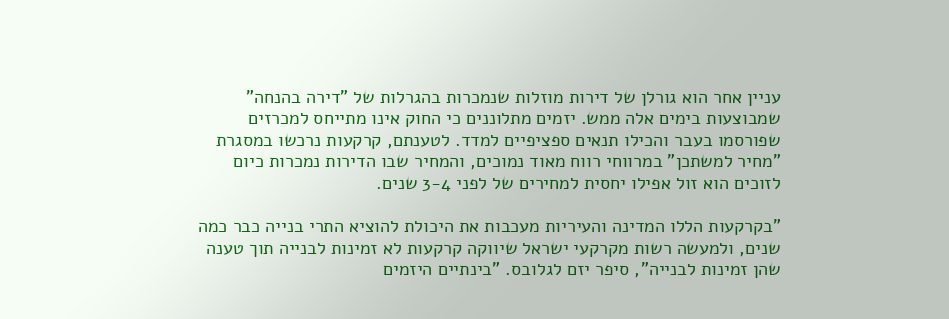עניין אחר הוא גורלן של דירות מוזלות שנמכרות בהגרלות של "דירה בהנחה" שמבוצעות בימים אלה ממש. יזמים מתלוננים כי החוק אינו מתייחס למכרזים שפורסמו בעבר והכילו תנאים ספציפיים למדד. לטענתם, קרקעות נרכשו במסגרת "מחיר למשתכן" במרווחי רווח מאוד נמוכים, והמחיר שבו הדירות נמכרות כיום לזוכים הוא זול אפילו יחסית למחירים של לפני 3-4 שנים.

"בקרקעות הללו המדינה והעיריות מעכבות את היכולת להוציא התרי בנייה כבר כמה שנים, ולמעשה רשות מקרקעי ישראל שיווקה קרקעות לא זמינות לבנייה תוך טענה שהן זמינות לבנייה", סיפר יזם לגלובס. "בינתיים היזמים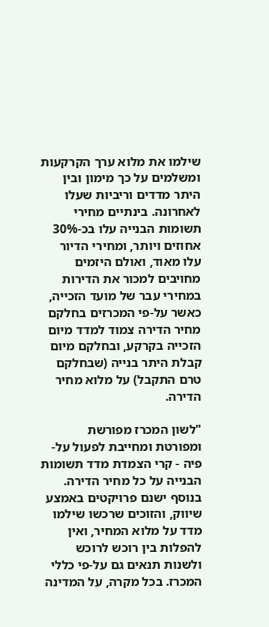שילמו את מלוא ערך הקרקעות ומשלמים על כך מימון ובין היתר מדדים וריביות שעלו לאחרונה. בינתיים מחירי תשומות הבנייה עלו בכ-30% אחוזים ויותר, ומחירי הדיור עלו מאוד, ואולם היזמים מחויבים למכור את הדירות במחירי עבר של מועד הזכייה, כאשר על-פי המכרזים בחלקם מחיר הדירה צמוד למדד מיום הזכייה בקרקע, ובחלקם מיום קבלת היתר בנייה (שבחלקם טרם התקבל) על מלוא מחיר הדירה.

"לשון המכרז מפורשת ומפורטת ומחייבת לפעול על-פיה - קרי הצמדת מדד תשומות הבנייה על כל מחיר הדירה. בנוסף ישנם פרויקטים באמצע שיווק, והזוכים שרכשו שילמו מדד על מלוא המחיר, ואין להפלות בין רוכש לרוכש ולשנות תנאים גם על-פי כללי המכרז. בכל מקרה, על המדינה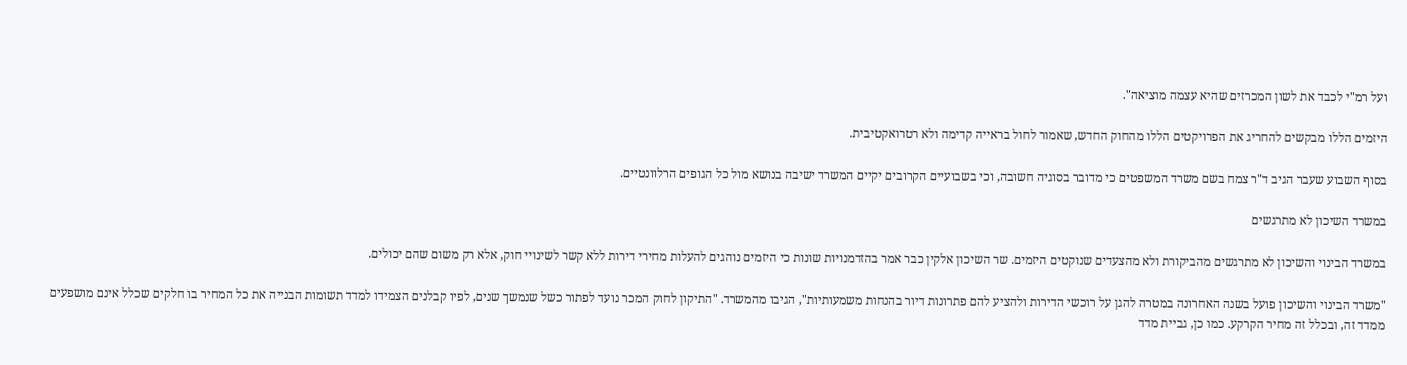ועל רמ"י לכבד את לשון המכרזים שהיא עצמה מוציאה".

היזמים הללו מבקשים להחריג את הפרויקטים הללו מהחוק החדש, שאמור לחול בראייה קדימה ולא רטרואקטיבית.

בסוף השבוע שעבר הגיב ד"ר צמח בשם משרד המשפטים כי מדובר בסוגיה חשובה, וכי בשבועיים הקרובים יקיים המשרד ישיבה בנושא מול כל הגופים הרלוונטיים.

במשרד השיכון לא מתרגשים

במשרד הבינוי והשיכון לא מתרגשים מהביקורת ולא מהצעדים שנוקטים היזמים. שר השיכון אלקין כבר אמר בהזדמנויות שונות כי היזמים נוהגים להעלות מחירי דירות ללא קשר לשינויי חוק, אלא רק משום שהם יכולים.

"משרד הבינוי והשיכון פועל בשנה האחרונה במטרה להגן על רוכשי הדירות ולהציע להם פתרונות דיור בהנחות משמעותיות", הגיבו מהמשרד. "התיקון לחוק המכר נועד לפתור כשל שנמשך שנים, לפיו קבלנים הצמידו למדד תשומות הבנייה את כל המחיר בו חלקים שכלל אינם מושפעים ממדד זה, ובכלל זה מחיר הקרקע. כמו כן, גביית מדד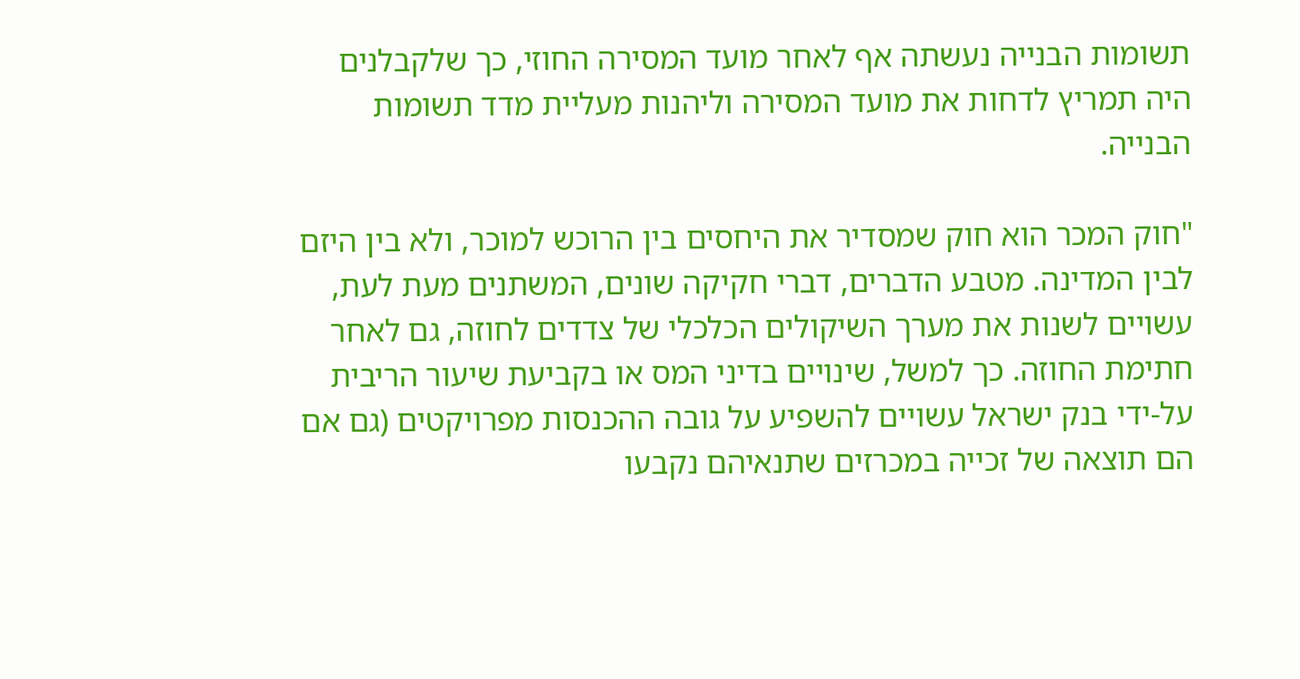תשומות הבנייה נעשתה אף לאחר מועד המסירה החוזי, כך שלקבלנים היה תמריץ לדחות את מועד המסירה וליהנות מעליית מדד תשומות הבנייה.

"חוק המכר הוא חוק שמסדיר את היחסים בין הרוכש למוכר, ולא בין היזם לבין המדינה. מטבע הדברים, דברי חקיקה שונים, המשתנים מעת לעת, עשויים לשנות את מערך השיקולים הכלכלי של צדדים לחוזה, גם לאחר חתימת החוזה. כך למשל, שינויים בדיני המס או בקביעת שיעור הריבית על-ידי בנק ישראל עשויים להשפיע על גובה ההכנסות מפרויקטים (גם אם הם תוצאה של זכייה במכרזים שתנאיהם נקבעו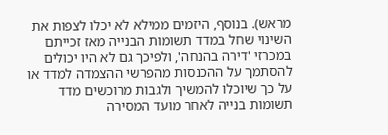מראש). בנוסף, היזמים ממילא לא יכלו לצפות את השינוי שחל במדד תשומות הבנייה מאז זכייתם במכרזי 'דירה בהנחה', ולפיכך גם לא היו יכולים להסתמך על ההכנסות מהפרשי ההצמדה למדד או על כך שיוכלו להמשיך ולגבות מרוכשים מדד תשומות בנייה לאחר מועד המסירה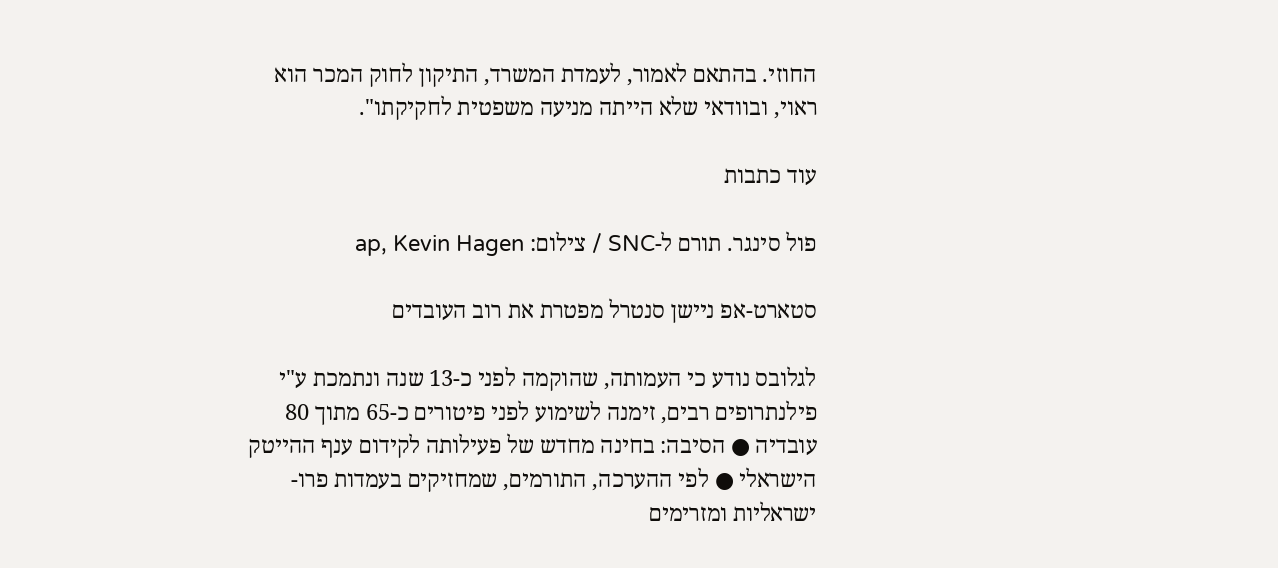החוזי. בהתאם לאמור, לעמדת המשרד, התיקון לחוק המכר הוא ראוי, ובוודאי שלא הייתה מניעה משפטית לחקיקתו".

עוד כתבות

פול סינגר. תורם ל-SNC / צילום: ap, Kevin Hagen

סטארט-אפ ניישן סנטרל מפטרת את רוב העובדים

לגלובס נודע כי העמותה, שהוקמה לפני כ-13 שנה ונתמכת ע"י פילנתרופים רבים, זימנה לשימוע לפני פיטורים כ-65 מתוך 80 עובדיה ● הסיבה: בחינה מחדש של פעילותה לקידום ענף ההייטק הישראלי ● לפי ההערכה, התורמים, שמחזיקים בעמדות פרו-ישראליות ומזרימים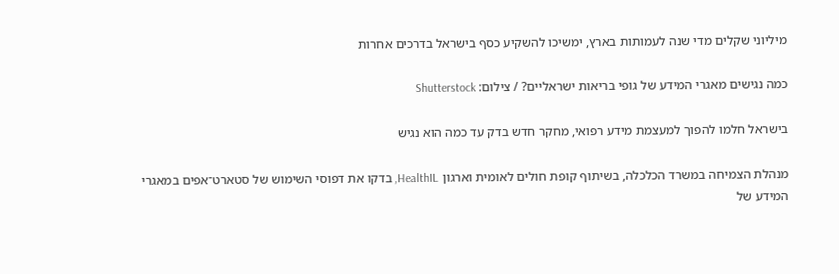מיליוני שקלים מדי שנה לעמותות בארץ, ימשיכו להשקיע כסף בישראל בדרכים אחרות

כמה נגישים מאגרי המידע של גופי בריאות ישראליים? / צילום: Shutterstock

בישראל חלמו להפוך למעצמת מידע רפואי, מחקר חדש בדק עד כמה הוא נגיש

מנהלת הצמיחה במשרד הכלכלה, בשיתוף קופת חולים לאומית וארגון HealthIL, בדקו את דפוסי השימוש של סטארט־אפים במאגרי המידע של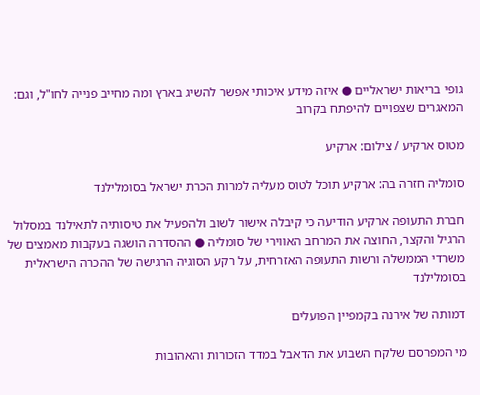גופי בריאות ישראליים ● איזה מידע איכותי אפשר להשיג בארץ ומה מחייב פנייה לחו"ל, וגם: המאגרים שצפויים להיפתח בקרוב

מטוס ארקיע / צילום: ארקיע

סומליה חזרה בה: ארקיע תוכל לטוס מעליה למרות הכרת ישראל בסומלילנד

חברת התעופה ארקיע הודיעה כי קיבלה אישור לשוב ולהפעיל את טיסותיה לתאילנד במסלול הרגיל והקצר, החוצה את המרחב האווירי של סומליה ● ההסדרה הושגה בעקבות מאמצים של משרדי הממשלה ורשות התעופה האזרחית, על רקע הסוגיה הרגישה של ההכרה הישראלית בסומלילנד

דמותה של אירנה בקמפיין הפועלים

מי המפרסם שלקח השבוע את הדאבל במדד הזכורות והאהובות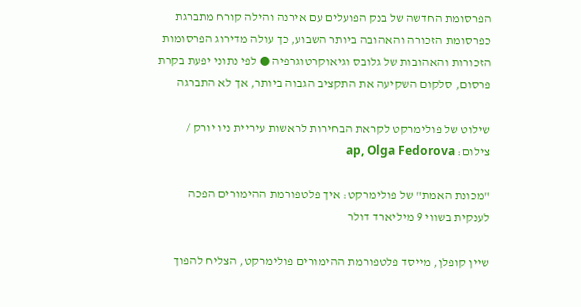הפרסומת החדשה של בנק הפועלים עם אירנה והילה קורח מתברגת כפרסומת הזכורה והאהובה ביותר השבוע, כך עולה מדירוג הפרסומות הזכורות והאהובות של גלובס וגיאוקרטוגרפיה ● לפי נתוני יפעת בקרת פרסום, סלקום השקיעה את התקציב הגבוה ביותר, אך לא התברגה

שילוט של פולימרקט לקראת הבחירות לראשות עיריית ניו יורק / צילום: ap, Olga Fedorova

"מכונת האמת" של פולימרקט: איך פלטפורמת ההימורים הפכה לענקית בשווי 9 מיליארד דולר

שיין קופלן, מייסד פלטפורמת ההימורים פולימרקט, הצליח להפוך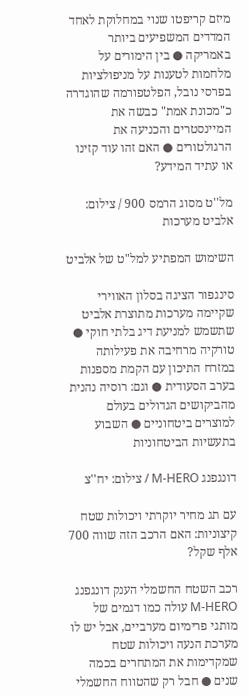מיזם קריפטו שנוי במחלוקת לאחד המדדים המשפיעים ביותר באמריקה ● בין הימורים על מלחמות לטענות על מניפולציות בפרסי נובל, הפלטפורמה שהוגדרה כ"מכונת אמת" כבשה את המיינסטרים והכניעה את הרגולטורים ● האם זהו עוד קזינו או עתיד המידע?

מל''ט מסוג הרמס 900 / צילום: אלביט מערכות

השימוש המפתיע למל"ט של אלביט

סינגפור הציגה בסלון האווירי שקיימה מערכות מתוצרת אלביט שתשמש למניעת דיג בלתי חוקי ● טורקיה מרחיבה את פעילותה במזרח התיכון עם הקמת מספנות בערב הסעודית ● וגם: רוסיה נהנית מהביקושים הגדולים בעולם למוצרים ביטחוניים ● השבוע בתעשיות הביטחוניות

דונגפנג M-HERO / צילום: יח''צ

עם תג מחיר יוקרתי ויכולות שטח קיצוניות: האם הרכב הזה שווה 700 אלף שקל?

רכב השטח החשמלי הענק דונגפנג M-HERO עולה כמו דגמים של מותגי פרימיום מערביים, אבל יש לו מערכת הנעה ויכולות שטח שמקדימות את המתחרים בכמה שנים ● חבל רק שהטווח החשמלי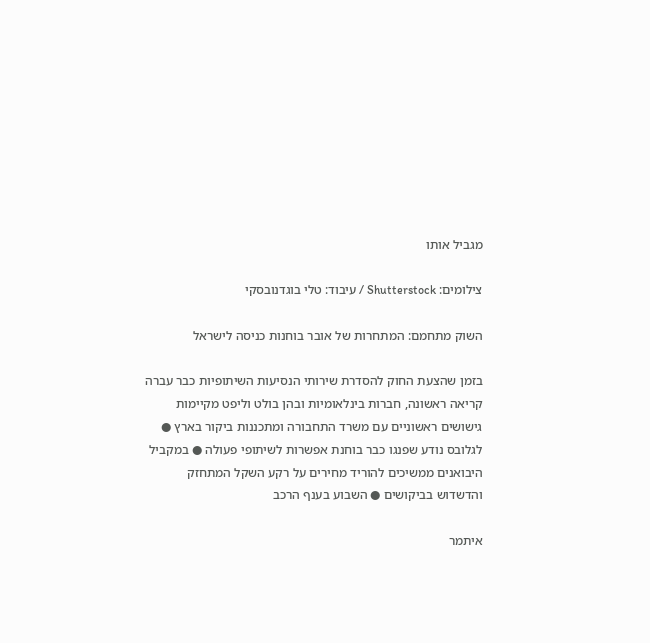מגביל אותו

צילומים: Shutterstock / עיבוד: טלי בוגדנובסקי

השוק מתחמם: המתחרות של אובר בוחנות כניסה לישראל

בזמן שהצעת החוק להסדרת שירותי הנסיעות השיתופיות כבר עברה קריאה ראשונה, חברות בינלאומיות ובהן בולט וליפט מקיימות גישושים ראשוניים עם משרד התחבורה ומתכננות ביקור בארץ ● לגלובס נודע שפנגו כבר בוחנת אפשרות לשיתופי פעולה ● במקביל היבואנים ממשיכים להוריד מחירים על רקע השקל המתחזק והדשדוש בביקושים ● השבוע בענף הרכב

איתמר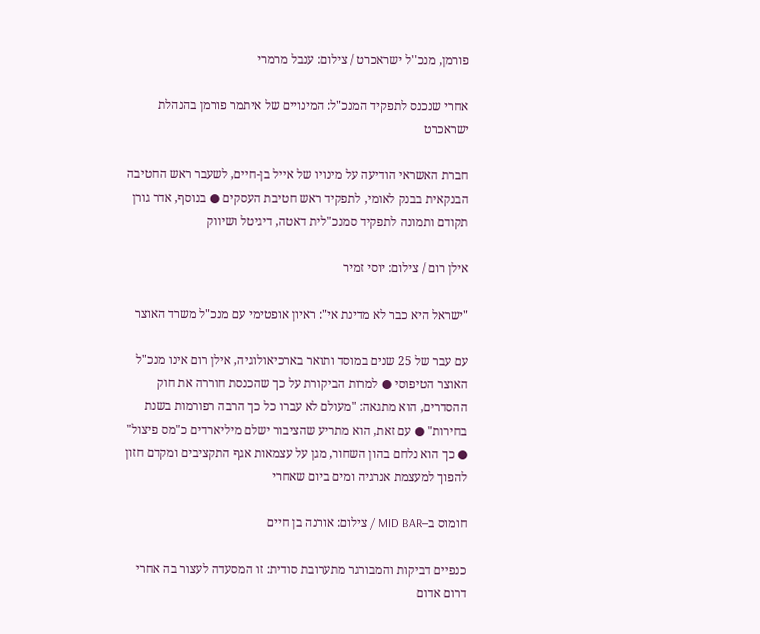פורמן, מנכ''ל ישראכרט / צילום: ענבל מרמרי

אחרי שנכנס לתפקיד המנכ"ל: המינויים של איתמר פורמן בהנהלת ישראכרט

חברת האשראי הודיעה על מינויו של אייל בן-חיים, לשעבר ראש החטיבה הבנקאית בבנק לאומי, לתפקיד ראש חטיבת העסקים ● בנוסף, אדר גורן תקודם ותמונה לתפקיד סמנכ"לית דאטה, דיגיטל ושיווק

אילן רום / צילום: יוסי זמיר

"ישראל היא כבר לא מדינת אי": ראיון אופטימי עם מנכ"ל משרד האוצר

עם עבר של 25 שנים במוסד ותואר בארכיאולוגיה, אילן רום אינו מנכ"ל האוצר הטיפוסי ● למרות הביקורת על כך שהכנסת חוררה את חוק ההסדרים, הוא מתגאה: "מעולם לא עברו כל כך הרבה רפורמות בשנת בחירות" ● עם זאת, הוא מתריע שהציבור ישלם מיליארדים כ"מס פיצול" ● כך הוא נלחם בהון השחור, מגן על עצמאות אגף התקציבים ומקדם חזון להפוך למעצמת אנרגיה ומים ביום שאחרי

חומוס ב–MID BAR / צילום: אורנה בן חיים

כנפיים דביקות והמבורגר מתערובת סודית: זו המסעדה לעצור בה אחרי דרום אדום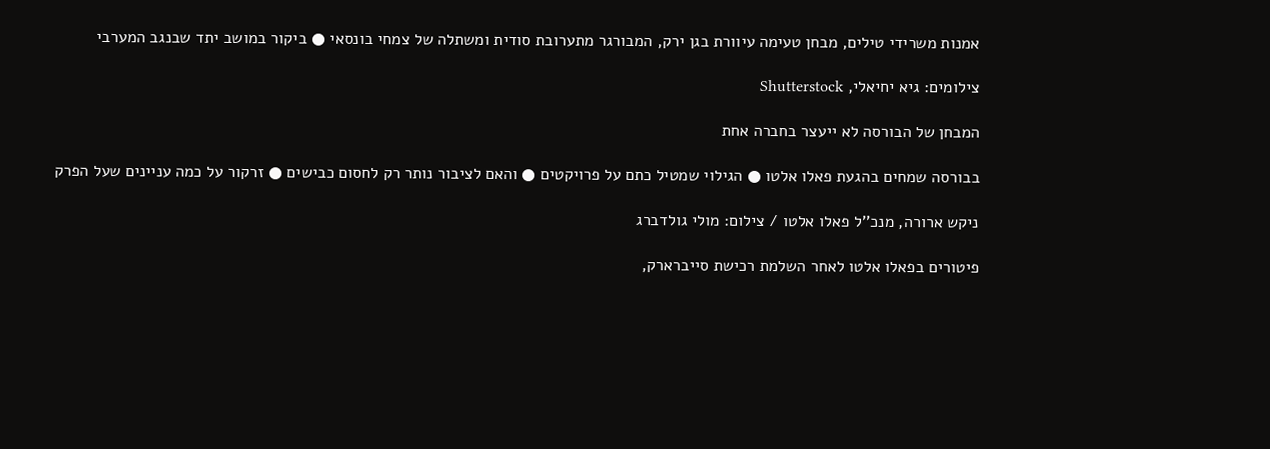אמנות משרידי טילים, מבחן טעימה עיוורת בגן ירק, המבורגר מתערובת סודית ומשתלה של צמחי בונסאי ● ביקור במושב יתד שבנגב המערבי

צילומים: גיא יחיאלי, Shutterstock

המבחן של הבורסה לא ייעצר בחברה אחת

בבורסה שמחים בהגעת פאלו אלטו ● הגילוי שמטיל כתם על פרויקטים ● והאם לציבור נותר רק לחסום כבישים ● זרקור על כמה עניינים שעל הפרק

ניקש ארורה, מנכ''ל פאלו אלטו / צילום: מולי גולדברג

פיטורים בפאלו אלטו לאחר השלמת רכישת סייברארק,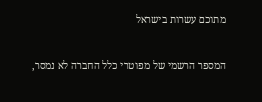מתוכם עשרות בישראל

המספר הרשמי של מפוטרי כלל החברה לא נמסר,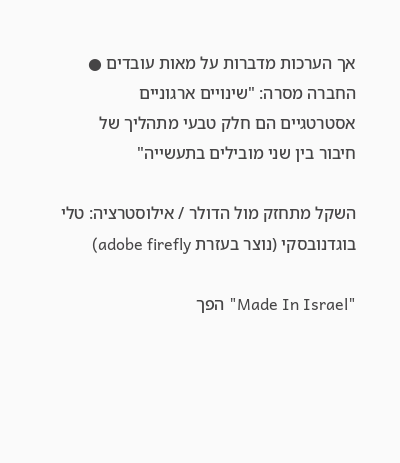אך הערכות מדברות על מאות עובדים ● החברה מסרה: "שינויים ארגוניים אסטרטגיים הם חלק טבעי מתהליך של חיבור בין שני מובילים בתעשייה"

השקל מתחזק מול הדולר / אילוסטרציה: טלי בוגדנובסקי (נוצר בעזרת adobe firefly)

"Made In Israel" הפך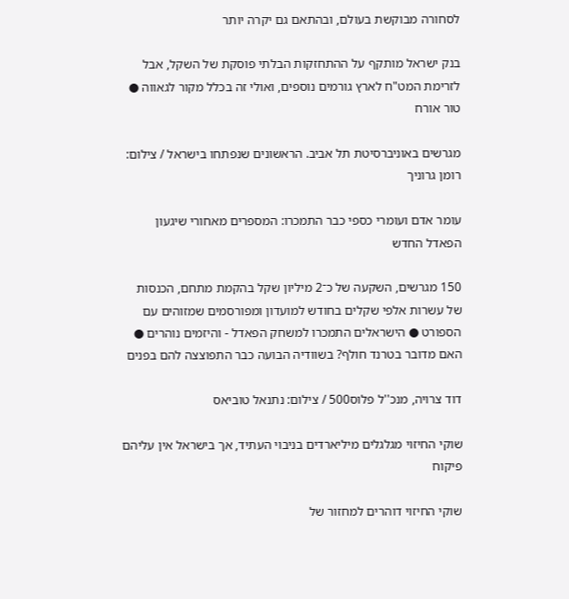לסחורה מבוקשת בעולם, ובהתאם גם יקרה יותר

בנק ישראל מותקף על ההתחזקות הבלתי פוסקת של השקל, אבל לזרימת המט"ח לארץ גורמים נוספים, ואולי זה בכלל מקור לגאווה ● טור אורח

מגרשים באוניברסיטת תל אביב. הראשונים שנפתחו בישראל / צילום: רומן גרוניך

עומר אדם ועומרי כספי כבר התמכרו: המספרים מאחורי שיגעון הפאדל החדש

150 מגרשים, השקעה של כ־2 מיליון שקל בהקמת מתחם, הכנסות של עשרות אלפי שקלים בחודש למועדון ומפורסמים שמזוהים עם הספורט ● הישראלים התמכרו למשחק הפאדל - והיזמים נוהרים ● האם מדובר בטרנד חולף? בשוודיה הבועה כבר התפוצצה להם בפנים

דוד צרויה, מנכ''ל פלוס500 / צילום: נתנאל טוביאס

שוקי החיזוי מגלגלים מיליארדים בניבוי העתיד, אך בישראל אין עליהם פיקוח

שוקי החיזוי דוהרים למחזור של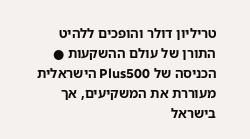טריליון דולר והופכים ללהיט התורן של עולם ההשקעות ● הכניסה של Plus500 הישראלית מעוררת את המשקיעים, אך בישראל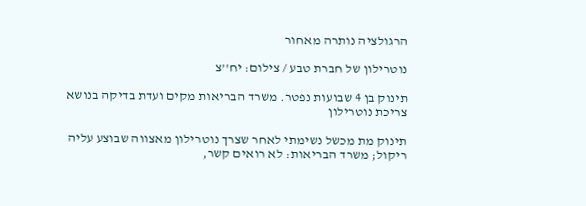הרגולציה נותרה מאחור

נוטרילון של חברת טבע / צילום: יח''צ

תינוק בן 4 שבועות נפטר. משרד הבריאות מקים ועדת בדיקה בנושא צריכת נוטרילון

תינוק מת מכשל נשימתי לאחר שצרך נוטרילון מאצווה שבוצע עליה ריקול; משרד הבריאות: לא רואים קשר,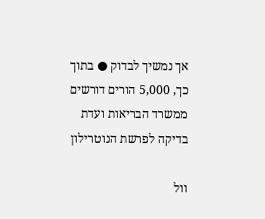אך נמשיך לבדוק ● בתוך כך, 5,000 הורים דורשים ממשרד הבריאות ועדת בדיקה לפרשת הנוטרילון

וול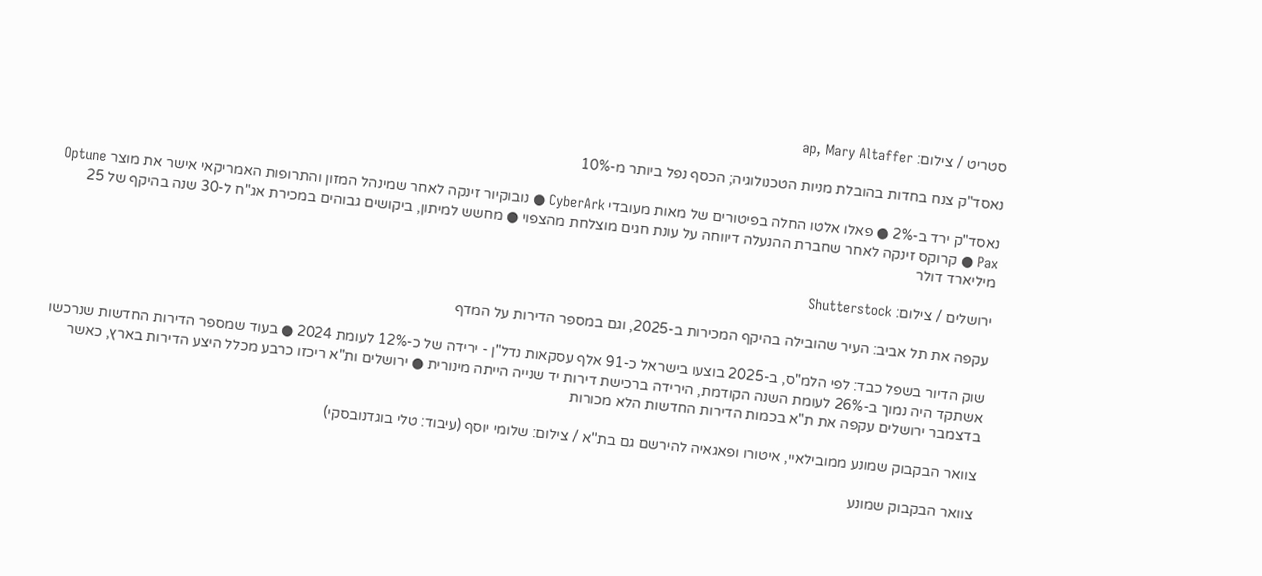סטריט / צילום: ap, Mary Altaffer

נאסד"ק צנח בחדות בהובלת מניות הטכנולוגיה; הכסף נפל ביותר מ-10%

נאסד"ק ירד ב-2% ● פאלו אלטו החלה בפיטורים של מאות מעובדי CyberArk ● נובוקיור זינקה לאחר שמינהל המזון והתרופות האמריקאי אישר את מוצר Optune Pax ● קרוקס זינקה לאחר שחברת ההנעלה דיווחה על עונת חגים מוצלחת מהצפוי ● מחשש למיתון, ביקושים גבוהים במכירת אג"ח ל-30 שנה בהיקף של 25 מיליארד דולר

ירושלים / צילום: Shutterstock

עקפה את תל אביב: העיר שהובילה בהיקף המכירות ב-2025, וגם במספר הדירות על המדף

שוק הדיור בשפל כבד: לפי הלמ"ס, ב-2025 בוצעו בישראל כ-91 אלף עסקאות נדל"ן - ירידה של כ-12% לעומת 2024 ● בעוד שמספר הדירות החדשות שנרכשו אשתקד היה נמוך ב-26% לעומת השנה הקודמת, הירידה ברכישת דירות יד שנייה הייתה מינורית ● ירושלים ות"א ריכזו כרבע מכלל היצע הדירות בארץ, כאשר בדצמבר ירושלים עקפה את ת"א בכמות הדירות החדשות הלא מכורות

צוואר הבקבוק שמונע ממובילאיי, איטורו ופאגאיה להירשם גם בת''א / צילום: שלומי יוסף (עיבוד: טלי בוגדנובסקי)

צוואר הבקבוק שמונע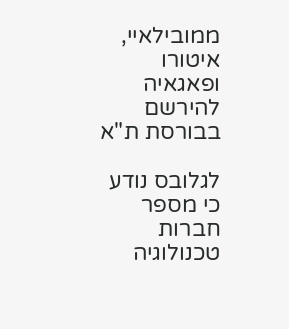ממובילאיי, איטורו ופאגאיה להירשם בבורסת ת"א

לגלובס נודע כי מספר חברות טכנולוגיה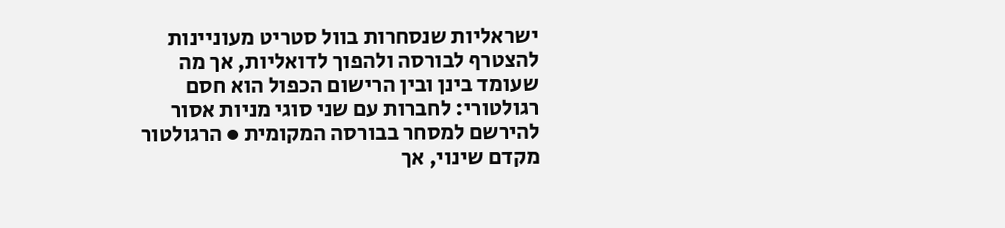ישראליות שנסחרות בוול סטריט מעוניינות להצטרף לבורסה ולהפוך לדואליות, אך מה שעומד בינן ובין הרישום הכפול הוא חסם רגולטורי: לחברות עם שני סוגי מניות אסור להירשם למסחר בבורסה המקומית ● הרגולטור מקדם שינוי, אך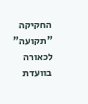החקיקה "תקועה" לכאורה בוועדת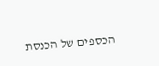הכספים של הכנסת